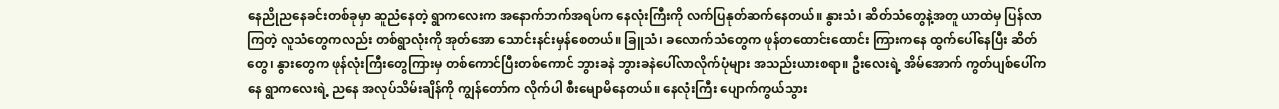နေညိုညနေခင်းတစ်ခုမှာ ဆူညံနေတဲ့ ရွာကလေးက အနောက်ဘက်အရပ်က နေလုံးကြီးကို လက်ပြနုတ်ဆက်နေတယ်။ နွားသံ၊ ဆိတ်သံတွေနဲ့အတူ ယာထဲမှ ပြန်လာကြတဲ့ လူသံတွေကလည်း တစ်ရွာလုံးကို အုတ်အော သောင်းနင်းမှန်စေတယ်။ ခြူသံ၊ ခလောက်သံတွေက ဖုန်တထောင်းထောင်း ကြားကနေ ထွက်ပေါ်နေပြီး ဆိတ်တွေ၊ နွားတွေက ဖုန်လုံးကြီးတွေကြားမှ တစ်ကောင်ပြီးတစ်ကောင် ဘွားခနဲ ဘွားခနဲပေါ်လာလိုက်ပုံများ အသည်းယားစရာ။ ဦးလေးရဲ့ အိမ်အောက် ကွတ်ပျစ်ပေါ်ကနေ ရွာကလေးရဲ့ ညနေ အလုပ်သိမ်းချိန်ကို ကျွန်တော်က လိုက်ပါ စီးမျောမိနေတယ်။ နေလုံးကြီး ပျောက်ကွယ်သွား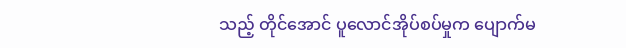သည့် တိုင်အောင် ပူလောင်အိုပ်စပ်မှုက ပျောက်မ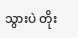သွားပဲ တိုး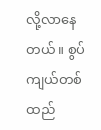လို့လာနေတယ်။ စွပ်ကျယ်တစ်ထည်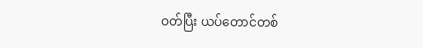ဝတ်ပြီး ယပ်တောင်တစ်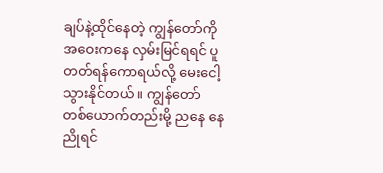ချပ်နဲ့ထိုင်နေတဲ့ ကျွန်တော်ကို အဝေးကနေ လှမ်းမြင်ရရင် ပူတတ်ရန်ကောရယ်လို့ မေးငေါ့သွားနိုင်တယ်။ ကျွန်တော် တစ်ယောက်တည်းမို့ ညနေ နေညိုရင်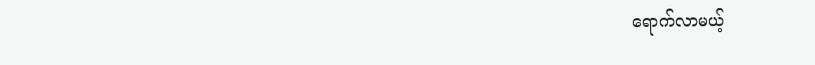ရောက်လာမယ့်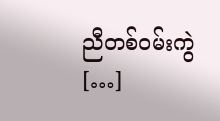ညီတစ်ဝမ်းကွဲ […]